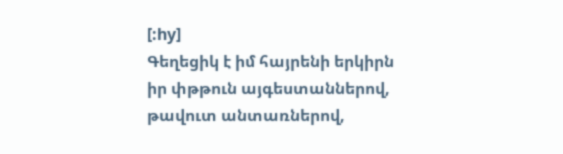[:hy]
Գեղեցիկ է իմ հայրենի երկիրն իր փթթուն այգեստաններով, թավուտ անտառներով,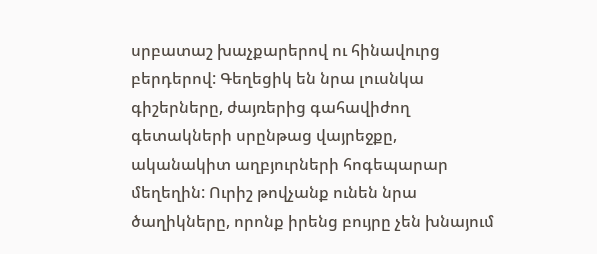սրբատաշ խաչքարերով ու հինավուրց բերդերով: Գեղեցիկ են նրա լուսնկա գիշերները, ժայռերից գահավիժող գետակների սրընթաց վայրեջքը, ականակիտ աղբյուրների հոգեպարար մեղեղին: Ուրիշ թովչանք ունեն նրա ծաղիկները, որոնք իրենց բույրը չեն խնայում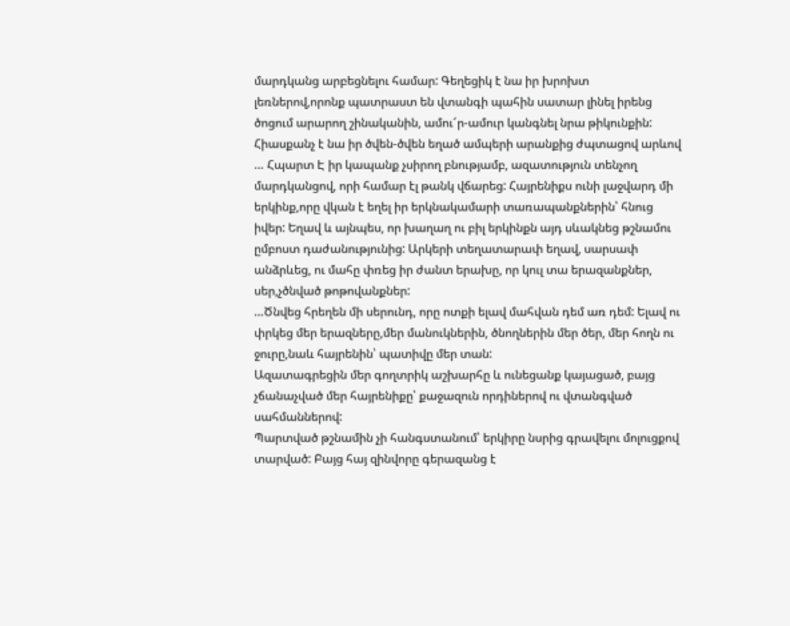մարդկանց արբեցնելու համար: Գեղեցիկ է նա իր խրոխտ լեռներով,որոնք պատրաստ են վտանգի պահին սատար լինել իրենց ծոցում արարող շինականին, ամու՜ր-ամուր կանգնել նրա թիկունքին: Հիասքանչ է նա իր ծվեն-ծվեն եղած ամպերի արանքից ժպտացով արևով … Հպարտ Է իր կապանք չսիրող բնությամբ, ազատություն տենչող մարդկանցով, որի համար էլ թանկ վճարեց: Հայրենիքս ունի լաջվարդ մի երկինք,որը վկան է եղել իր երկնակամարի տառապանքներին՝ հնուց իվեր: Եղավ և այնպես, որ խաղաղ ու բիլ երկինքն այդ սևակնեց թշնամու ըմբոստ դաժանությունից: Արկերի տեղատարափ եղավ, սարսափ անձրևեց, ու մահը փռեց իր ժանտ երախը, որ կուլ տա երազանքներ, սեր,չծնված թոթովանքներ:
…Ծնվեց հրեղեն մի սերունդ, որը ոտքի ելավ մահվան դեմ առ դեմ: Ելավ ու փրկեց մեր երազները,մեր մանուկներին, ծնողներին մեր ծեր, մեր հողն ու ջուրը,նաև հայրենին՝ պատիվը մեր տան:
Ազատագրեցին մեր գողտրիկ աշխարհը և ունեցանք կայացած, բայց չճանաչված մեր հայրենիքը՝ քաջազուն որդիներով ու վտանգված սահմաններով:
Պարտված թշնամին չի հանգստանում՝ երկիրը նսրից գրավելու մոլուցքով տարված: Բայց հայ զինվորը գերազանց է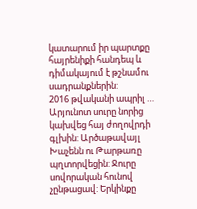կատարում իր պարտքը հայրենիքի հանդեպ և դիմակայում է թշնամու սադրանքներին:
2016 թվականի ապրիլ … Արյունոտ սուրը նորից կախվեց հայ ժողովրդի գլխին: Արծաթավայլ Խաչենն ու Թարթառը պղտորվեցին: Ջուրը սովորական հունով չընթացավ: Երկինքը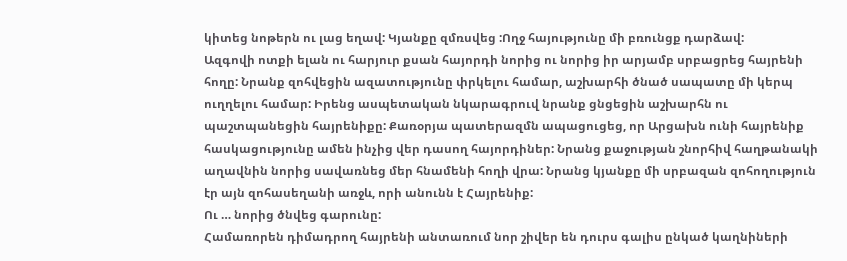կիտեց նոթերն ու լաց եղավ: Կյանքը զմռսվեց :Ողջ հայությունը մի բռունցք դարձավ:
Ազգովի ոտքի ելան ու հարյուր քսան հայորդի նորից ու նորից իր արյամբ սրբացրեց հայրենի հողը: Նրանք զոհվեցին ազատությունը փրկելու համար, աշխարհի ծնած սապատը մի կերպ ուղղելու համար: Իրենց ասպետական նկարագրուվ նրանք ցնցեցին աշխարհն ու պաշտպանեցին հայրենիքը: Քառօրյա պատերազմն ապացուցեց, որ Արցախն ունի հայրենիք հասկացությունը ամեն ինչից վեր դասող հայորդիներ: Նրանց քաջության շնորհիվ հաղթանակի աղավնին նորից սավառնեց մեր հնամենի հողի վրա: Նրանց կյանքը մի սրբազան զոհողություն էր այն զոհասեղանի առջև, որի անունն է Հայրենիք:
Ու … նորից ծնվեց գարունը:
Համառորեն դիմադրող հայրենի անտառում նոր շիվեր են դուրս գալիս ընկած կաղնիների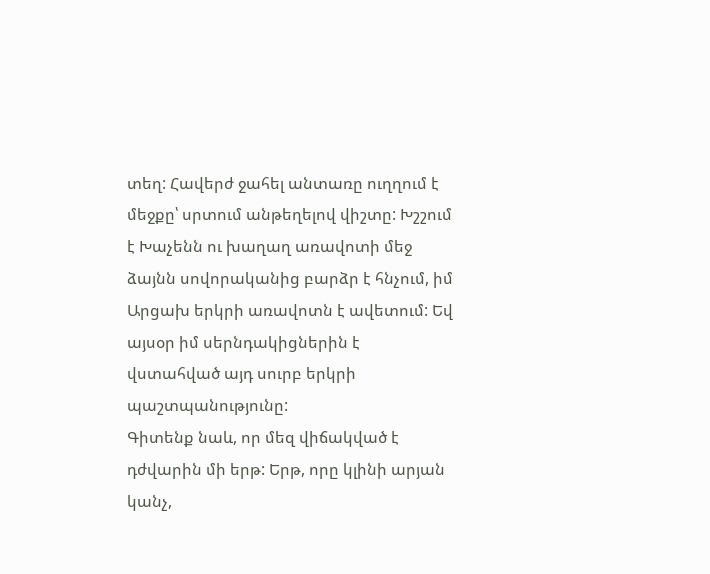տեղ: Հավերժ ջահել անտառը ուղղում է մեջքը՝ սրտում անթեղելով վիշտը: Խշշում է Խաչենն ու խաղաղ առավոտի մեջ ձայնն սովորականից բարձր է հնչում, իմ Արցախ երկրի առավոտն է ավետում: Եվ այսօր իմ սերնդակիցներին է վստահված այդ սուրբ երկրի պաշտպանությունը:
Գիտենք նաև, որ մեզ վիճակված է դժվարին մի երթ: Երթ, որը կլինի արյան կանչ,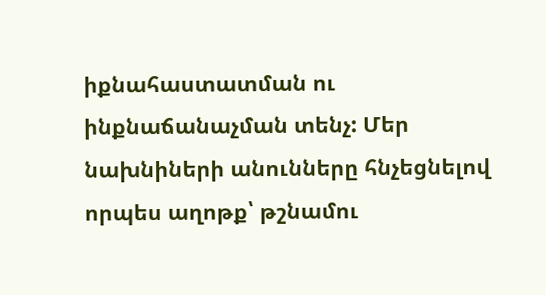իքնահաստատման ու ինքնաճանաչման տենչ: Մեր նախնիների անունները հնչեցնելով որպես աղոթք՝ թշնամու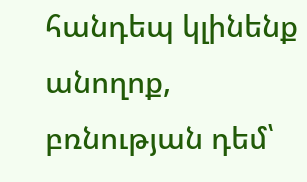հանդեպ կլինենք անողոք, բռնության դեմ՝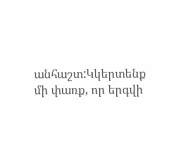անհաշտ:Կկերտենք մի փառք, որ երգվի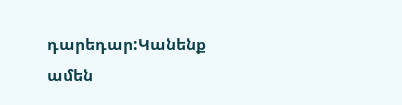դարեդար:Կանենք ամեն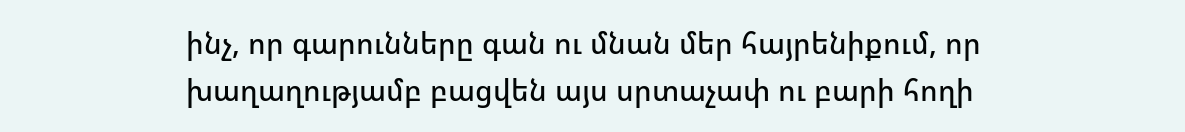ինչ, որ գարունները գան ու մնան մեր հայրենիքում, որ խաղաղությամբ բացվեն այս սրտաչափ ու բարի հողի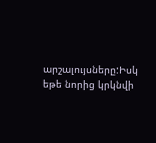արշալույսները:Իսկ եթե նորից կրկնվի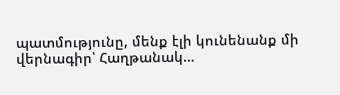պատմությունը, մենք էլի կունենանք մի վերնագիր՝ Հաղթանակ…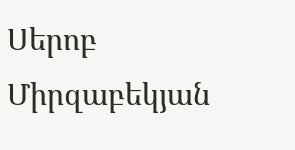Սերոբ Միրզաբեկյան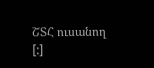ՇՏՀ ուսանող
[:]